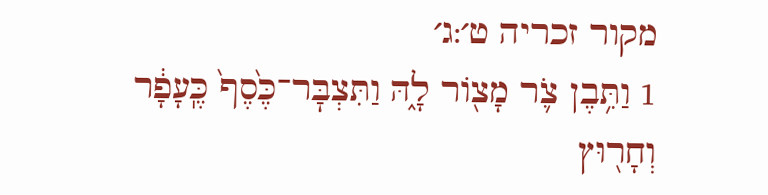מקור זכריה ט׳:ג׳
1 וַתִּ֥בֶן צֹ֛ר מָצ֖וֹר לָ֑הּ וַתִּצְבׇּר־כֶּ֙סֶף֙ כֶּֽעָפָ֔ר וְחָר֖וּץ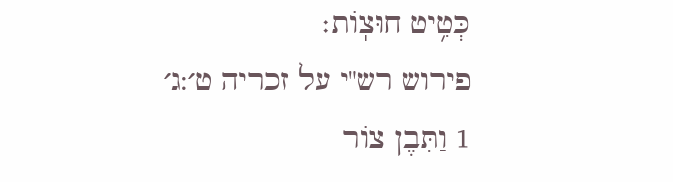כְּטִ֥יט חוּצֽוֹת׃
פירוש רש"י על זכריה ט׳:ג׳
1 וַתִּבֶן צוֹר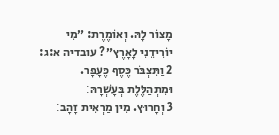מָצוֹר לָהּ. וְאוֹמֶרֶת: ״מִי יוֹרִידֵנִי לָאָרֶץ״? עובדיה א:ג:
2 וַתִּצְבֹּר כֶּסֶף כֶּעָפָר. וּמִתְהַלֶּלֶת בְּעָשְׁרָהּ׃
3 וְחָרוּץ. מִין מַרְאִית זָהָב׃